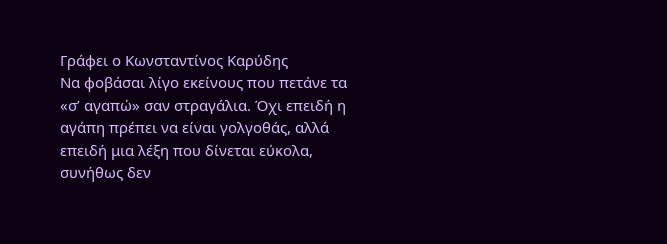Γράφει ο Κωνσταντίνος Καρύδης
Να φοβάσαι λίγο εκείνους που πετάνε τα «σ’ αγαπώ» σαν στραγάλια. Όχι επειδή η αγάπη πρέπει να είναι γολγοθάς, αλλά επειδή μια λέξη που δίνεται εύκολα, συνήθως δεν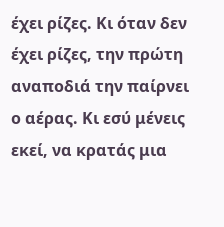έχει ρίζες. Κι όταν δεν έχει ρίζες, την πρώτη αναποδιά την παίρνει ο αέρας. Κι εσύ μένεις εκεί, να κρατάς μια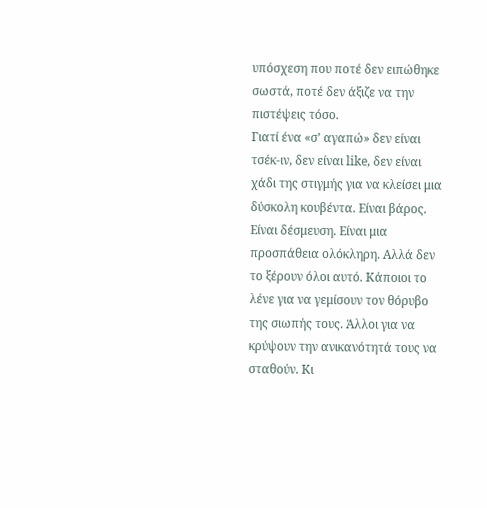υπόσχεση που ποτέ δεν ειπώθηκε σωστά, ποτέ δεν άξιζε να την πιστέψεις τόσο.
Γιατί ένα «σ’ αγαπώ» δεν είναι τσέκ-ιν, δεν είναι like, δεν είναι χάδι της στιγμής για να κλείσει μια δύσκολη κουβέντα. Είναι βάρος. Είναι δέσμευση. Είναι μια προσπάθεια ολόκληρη. Αλλά δεν το ξέρουν όλοι αυτό. Κάποιοι το λένε για να γεμίσουν τον θόρυβο της σιωπής τους. Άλλοι για να κρύψουν την ανικανότητά τους να σταθούν. Κι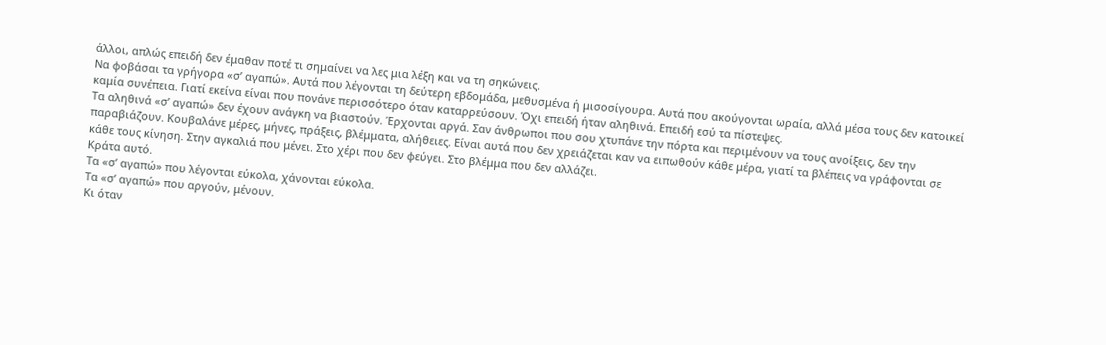άλλοι, απλώς επειδή δεν έμαθαν ποτέ τι σημαίνει να λες μια λέξη και να τη σηκώνεις.
Να φοβάσαι τα γρήγορα «σ’ αγαπώ». Αυτά που λέγονται τη δεύτερη εβδομάδα, μεθυσμένα ή μισοσίγουρα. Αυτά που ακούγονται ωραία, αλλά μέσα τους δεν κατοικεί καμία συνέπεια. Γιατί εκείνα είναι που πονάνε περισσότερο όταν καταρρεύσουν. Όχι επειδή ήταν αληθινά. Επειδή εσύ τα πίστεψες.
Τα αληθινά «σ’ αγαπώ» δεν έχουν ανάγκη να βιαστούν. Έρχονται αργά. Σαν άνθρωποι που σου χτυπάνε την πόρτα και περιμένουν να τους ανοίξεις, δεν την παραβιάζουν. Κουβαλάνε μέρες, μήνες, πράξεις, βλέμματα, αλήθειες. Είναι αυτά που δεν χρειάζεται καν να ειπωθούν κάθε μέρα, γιατί τα βλέπεις να γράφονται σε κάθε τους κίνηση. Στην αγκαλιά που μένει. Στο χέρι που δεν φεύγει. Στο βλέμμα που δεν αλλάζει.
Κράτα αυτό.
Τα «σ’ αγαπώ» που λέγονται εύκολα, χάνονται εύκολα.
Τα «σ’ αγαπώ» που αργούν, μένουν.
Κι όταν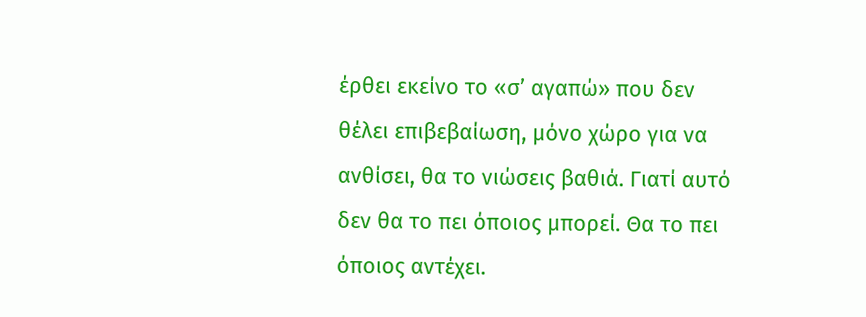έρθει εκείνο το «σ’ αγαπώ» που δεν θέλει επιβεβαίωση, μόνο χώρο για να ανθίσει, θα το νιώσεις βαθιά. Γιατί αυτό δεν θα το πει όποιος μπορεί. Θα το πει όποιος αντέχει.